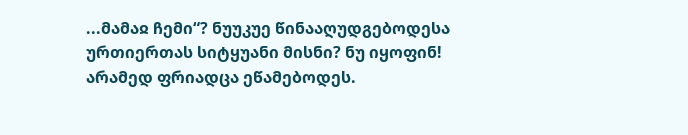...მამაჲ ჩემი“? ნუუკუე წინააღუდგებოდესა ურთიერთას სიტყუანი მისნი? ნუ იყოფინ! არამედ ფრიადცა ეწამებოდეს.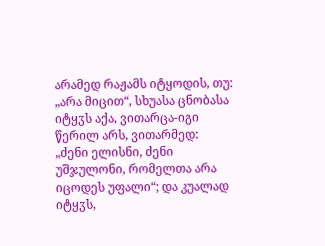არამედ რაჟამს იტყოდის, თუ: „არა მიცით“, სხუასა ცნობასა იტყჳს აქა, ვითარცა-იგი წერილ არს, ვითარმედ: „ძენი ელისნი, ძენი უშჯულონი, რომელთა არა იცოდეს უფალი“; და კუალად იტყჳს,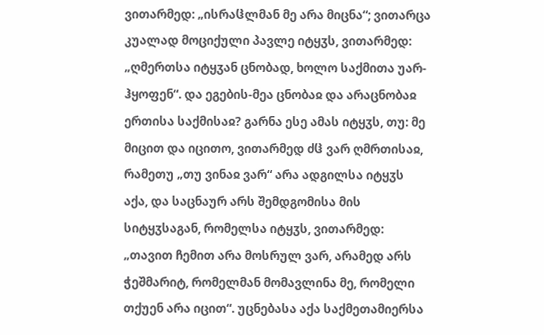ვითარმედ: „ისრაჱლმან მე არა მიცნა“; ვითარცა კუალად მოციქული პავლე იტყჳს, ვითარმედ: „ღმერთსა იტყჳან ცნობად, ხოლო საქმითა უარ-ჰყოფენ“. და ეგების-მეა ცნობაჲ და არაცნობაჲ ერთისა საქმისაჲ? გარნა ესე ამას იტყჳს, თუ: მე მიცით და იცითო, ვითარმედ ძჱ ვარ ღმრთისაჲ, რამეთუ „თუ ვინაჲ ვარ“ არა ადგილსა იტყჳს აქა, და საცნაურ არს შემდგომისა მის სიტყჳსაგან, რომელსა იტყჳს, ვითარმედ: „თავით ჩემით არა მოსრულ ვარ, არამედ არს ჭეშმარიტ, რომელმან მომავლინა მე, რომელი თქუენ არა იცით“. უცნებასა აქა საქმეთამიერსა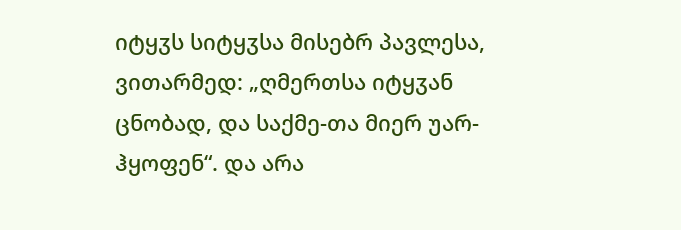იტყჳს სიტყჳსა მისებრ პავლესა, ვითარმედ: „ღმერთსა იტყჳან ცნობად, და საქმე-თა მიერ უარ-ჰყოფენ“. და არა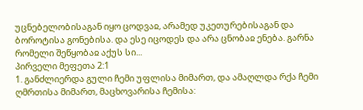უცნებელობისაგან იყო ცოდვაჲ, არამედ უკეთურებისაგან და ბოროტისა გონებისა. და ესე იცოდეს და არა ცნობაჲ ენება. გარნა რომელი შეწყობაჲ აქუს სი...
პირველი მეფეთა 2:1
1. განძლიერდა გული ჩემი უფლისა მიმართ, და ამაღლდა რქა ჩემი ღმრთისა მიმართ, მაცხოვარისა ჩემისა: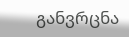განვრცნა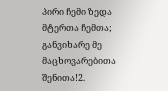პირი ჩემი ზედა მტერთა ჩემთა; განვიხარე მე მაცხოვარებითა შენითა!2.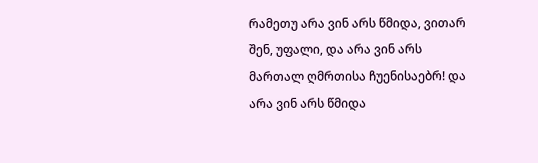რამეთუ არა ვინ არს წმიდა, ვითარ შენ, უფალი, და არა ვინ არს მართალ ღმრთისა ჩუენისაებრ! და არა ვინ არს წმიდა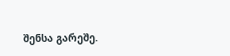შენსა გარეშე.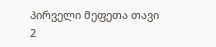პირველი მეფეთა თავი 2